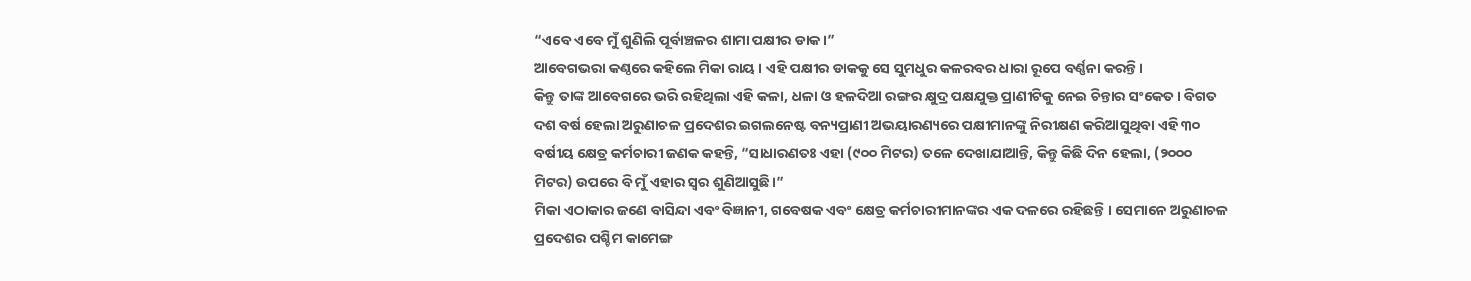“ଏବେ ଏବେ ମୁଁ ଶୁଣିଲି ପୂର୍ବାଞ୍ଚଳର ଶାମା ପକ୍ଷୀର ଡାକ।”
ଆବେଗଭରା କଣ୍ଠରେ କହିଲେ ମିକା ରାୟ । ଏହି ପକ୍ଷୀର ଡାକକୁ ସେ ସୁମଧୁର କଳରବର ଧାରା ରୂପେ ବର୍ଣ୍ଣନା କରନ୍ତି।
କିନ୍ତୁ ତାଙ୍କ ଆବେଗରେ ଭରି ରହିଥିଲା ଏହି କଳା, ଧଳା ଓ ହଳଦିଆ ରଙ୍ଗର କ୍ଷୁଦ୍ର ପକ୍ଷଯୁକ୍ତ ପ୍ରାଣୀଟିକୁ ନେଇ ଚିନ୍ତାର ସଂକେତ। ବିଗତ ଦଶ ବର୍ଷ ହେଲା ଅରୁଣାଚଳ ପ୍ରଦେଶର ଇଗଲନେଷ୍ଟ ବନ୍ୟପ୍ରାଣୀ ଅଭୟାରଣ୍ୟରେ ପକ୍ଷୀମାନଙ୍କୁ ନିରୀକ୍ଷଣ କରିଆସୁଥିବା ଏହି ୩୦ ବର୍ଷୀୟ କ୍ଷେତ୍ର କର୍ମଚାରୀ ଜଣକ କହନ୍ତି, “ସାଧାରଣତଃ ଏହା (୯୦୦ ମିଟର) ତଳେ ଦେଖାଯାଆନ୍ତି, କିନ୍ତୁ କିଛି ଦିନ ହେଲା, (୨୦୦୦ ମିଟର) ଉପରେ ବି ମୁଁ ଏହାର ସ୍ୱର ଶୁଣିଆସୁଛି।”
ମିକା ଏଠାକାର ଜଣେ ବାସିନ୍ଦା ଏବଂ ବିଜ୍ଞାନୀ, ଗବେଷକ ଏବଂ କ୍ଷେତ୍ର କର୍ମଚାରୀମାନଙ୍କର ଏକ ଦଳରେ ରହିଛନ୍ତି । ସେମାନେ ଅରୁଣାଚଳ ପ୍ରଦେଶର ପଶ୍ଚିମ କାମେଙ୍ଗ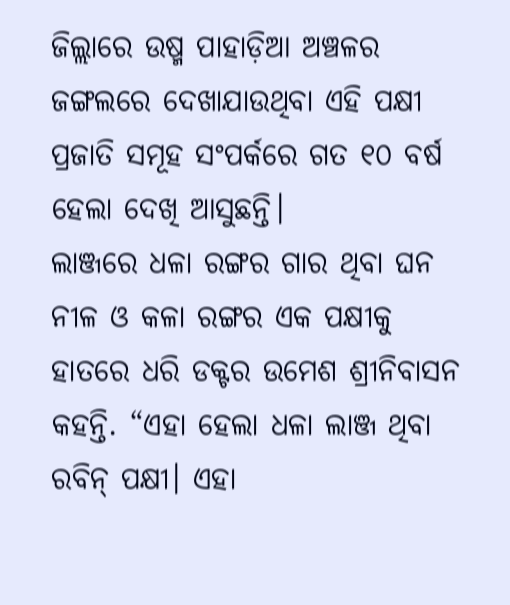ଜିଲ୍ଲାରେ ଉଷ୍ମ ପାହାଡ଼ିଆ ଅଞ୍ଚଳର ଜଙ୍ଗଲରେ ଦେଖାଯାଉଥିବା ଏହି ପକ୍ଷୀ ପ୍ରଜାତି ସମୂହ ସଂପର୍କରେ ଗତ ୧୦ ବର୍ଷ ହେଲା ଦେଖି ଆସୁଛନ୍ତି।
ଲାଞ୍ଜରେ ଧଳା ରଙ୍ଗର ଗାର ଥିବା ଘନ ନୀଳ ଓ କଳା ରଙ୍ଗର ଏକ ପକ୍ଷୀକୁ ହାତରେ ଧରି ଡକ୍ଟର ଉମେଶ ଶ୍ରୀନିବାସନ କହନ୍ତି. “ଏହା ହେଲା ଧଳା ଲାଞ୍ଜ ଥିବା ରବିନ୍ ପକ୍ଷୀ। ଏହା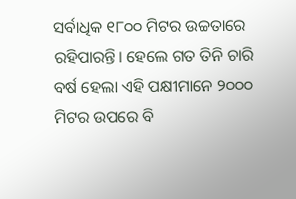ସର୍ବାଧିକ ୧୮୦୦ ମିଟର ଉଚ୍ଚତାରେ ରହିପାରନ୍ତି। ହେଲେ ଗତ ତିନି ଚାରି ବର୍ଷ ହେଲା ଏହି ପକ୍ଷୀମାନେ ୨୦୦୦ ମିଟର ଉପରେ ବି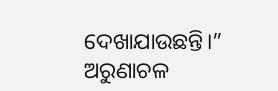ଦେଖାଯାଉଛନ୍ତି।”
ଅରୁଣାଚଳ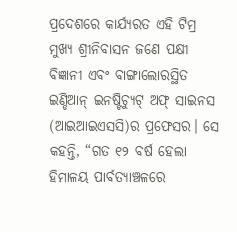ପ୍ରଦେଶରେ କାର୍ଯ୍ୟରତ ଏହି ଟିମ୍ର ମୁଖ୍ୟ ଶ୍ରୀନିବାସନ ଜଣେ ପକ୍ଷୀ ବିଜ୍ଞାନୀ ଏବଂ ବାଙ୍ଗାଲୋରସ୍ଥିତ ଇଣ୍ଡିଆନ୍ ଇନଷ୍ଟିଚ୍ୟୁଟ୍ ଅଫ୍ ସାଇନସ (ଆଇଆଇଏସସି)ର ପ୍ରଫେସର। ସେ କହନ୍ତି, “ଗତ ୧୨ ବର୍ଷ ହେଲା ହିମାଳୟ ପାର୍ବତ୍ୟାଞ୍ଚଳରେ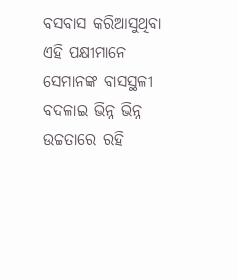ବସବାସ କରିଆସୁଥିବା ଏହି ପକ୍ଷୀମାନେ ସେମାନଙ୍କ ବାସସ୍ଥଳୀ ବଦଳାଇ ଭିନ୍ନ ଭିନ୍ନ ଉଚ୍ଚତାରେ ରହି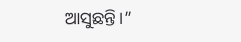ଆସୁଛନ୍ତି।”